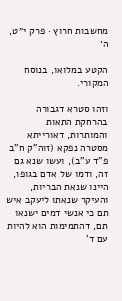מחשבות חרוץ · פרק י״ט, ה׳

הקטע במלואו, בנוסח המקורי.

וזהו סטרא דגבורה בהרחקת התאות והמותרות, דאורייתא מסטרה נפקא (זוה"ק ח"ב פ"ד ע"ב), ועשו שנא גם זה, ודמו של אדם בגופו, היינו שנאת הבריות, והעיקר שנאתו ליעקב איש תם כי אנשי דמים ישנאו תם, דהתמימות הוא להיות עם ד'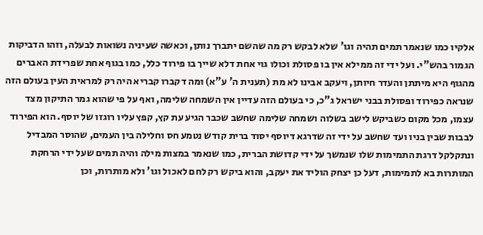אלקיו כמו שנאמר תמים תהיה וגו' שלא לבקש רק מה שהשם יתברך נותן, וכאשה שעיניה נשואות לבעלה, וזהו הדביקות הגמור בהש"י. ועל ידי זה ממילא אין בו פסולת וכולו גוי אחת דלא שייך בו פירוד כלל, כמו בגוף אחת שפרידת האברים מהגוף היא מיתתן והעדר חיותן, ויעקב אבינו לא מת (תענית ה' ע"א) ומה דקברו קבריא היה רק למראית העין בעולם הזה שנראה כפירוד ופסולת בבני ישראל ג"כ, כי בעולם הזה עדיין אין השמחה שלימה, ואף על פי שהוא גמר התיקון מצד עצמו, מכל מקום כשביקש לישב בשלוה ושמחה שלימה שחשב שכבר הגיע עת קץ, קפץ עליו רוגזו של יוסף. הוא הפירוד לבבות שבין בניו ועד שחשב על ידי זה שדרגא דיוסף יסוד ברית קודש נטמע חס וחלילה בין העמים, שהוסר המבדיל ונתקלקל דרגת התמימות שלו שנמשך על ידי קדושת הברית, כמו שנאמר במצות מילה והיה תמים שעל ידי הרחקת המותרות בא לתמימות, דעל כן יצחק הוליד את יעקב, והוא ביקש רק לחם לאכול וגו' ולא מותרות, וכן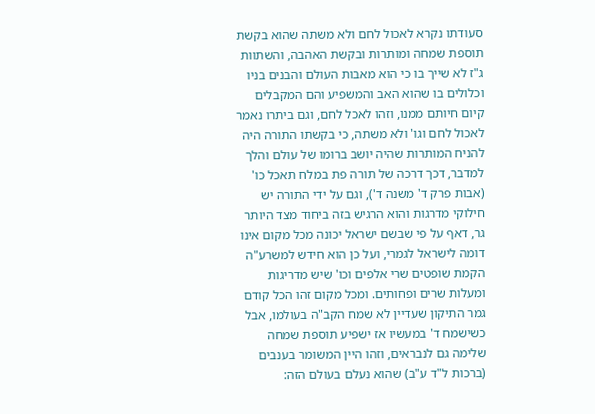סעודתו נקרא לאכול לחם ולא משתה שהוא בקשת תוספת שמחה ומותרות ובקשת האהבה, והשתוות ג"ז לא שייך בו כי הוא מאבות העולם והבנים בניו וכלולים בו שהוא האב והמשפיע והם המקבלים קיום חיותם ממנו, וזהו לאכל לחם, וגם ביתרו נאמר לאכול לחם וגו' ולא משתה, כי בקשתו התורה היה להניח המותרות שהיה יושב ברומו של עולם והלך למדבר, דכך דרכה של תורה פת במלח תאכל כו' (אבות פרק ד' משנה ד'), וגם על ידי התורה יש חילוקי מדרגות והוא הרגיש בזה ביחוד מצד היותר גר, דאף על פי שבשם ישראל יכונה מכל מקום אינו דומה לישראל לגמרי, ועל כן הוא חידש למשרע"ה הקמת שופטים שרי אלפים וכו' שיש מדריגות ומעלות שרים ופחותים. ומכל מקום זהו הכל קודם גמר התיקון שעדיין לא שמח הקב"ה בעולמו, אבל כשישמח ד' במעשיו אז ישפיע תוספת שמחה שלימה גם לנבראים, וזהו היין המשומר בענבים (ברכות ל"ד ע"ב) שהוא נעלם בעולם הזה: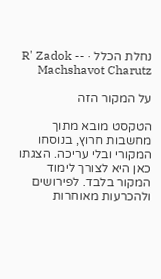נחלת הכלל · R' Zadok -- Machshavot Charutz

על המקור הזה

הטקסט מובא מתוך מחשבות חרוץ, בנוסחו המקורי ובלי עריכה. הצגתו כאן היא לצורך לימוד המקור בלבד. לפירושים ולהכרעות מאוחרות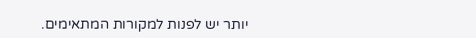יותר יש לפנות למקורות המתאימים.